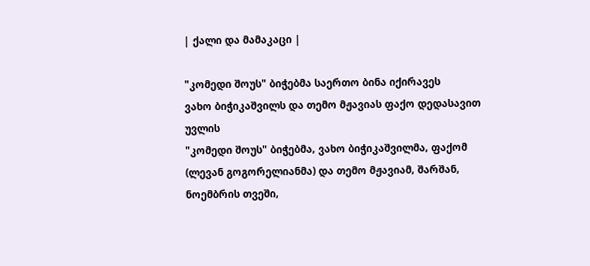| ქალი და მამაკაცი |

"კომედი შოუს" ბიჭებმა საერთო ბინა იქირავეს
ვახო ბიჭიკაშვილს და თემო მჟავიას ფაქო დედასავით უვლის
"კომედი შოუს" ბიჭებმა, ვახო ბიჭიკაშვილმა, ფაქომ (ლევან გოგორელიანმა) და თემო მჟავიამ, შარშან, ნოემბრის თვეში,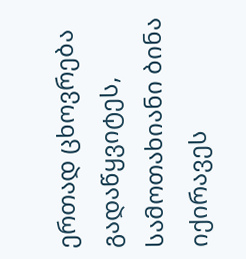ერთად ცხოვრება გადაწყვიტეს, სამოთახიანი ბინა იქირავეს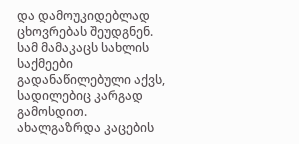და დამოუკიდებლად ცხოვრებას შეუდგნენ. სამ მამაკაცს სახლის საქმეები გადანაწილებული აქვს, სადილებიც კარგად გამოსდით. ახალგაზრდა კაცების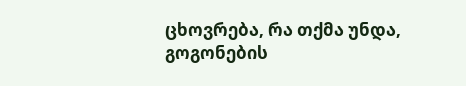ცხოვრება, რა თქმა უნდა, გოგონების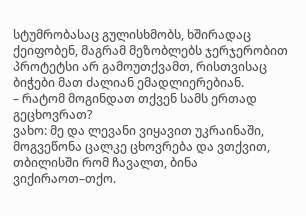სტუმრობასაც გულისხმობს, ხშირადაც ქეიფობენ, მაგრამ მეზობლებს ჯერჯერობით პროტეტსი არ გამოუთქვამთ, რისთვისაც ბიჭები მათ ძალიან ემადლიერებიან.
– რატომ მოგინდათ თქვენ სამს ერთად გეცხოვრათ?
ვახო: მე და ლევანი ვიყავით უკრაინაში, მოგვეწონა ცალკე ცხოვრება და ვთქვით, თბილისში რომ ჩავალთ, ბინა ვიქირაოთ–თქო.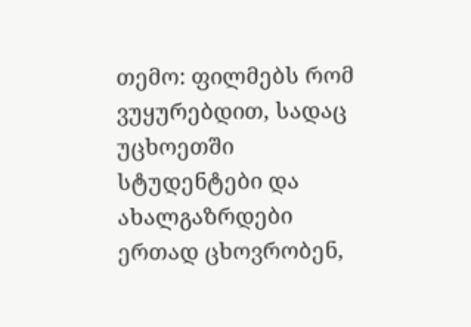თემო: ფილმებს რომ ვუყურებდით, სადაც უცხოეთში სტუდენტები და ახალგაზრდები ერთად ცხოვრობენ,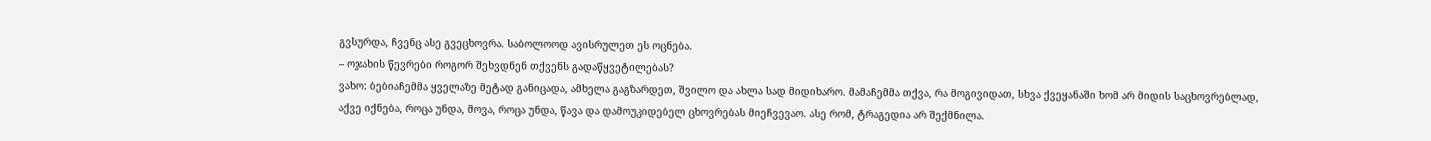გვსურდა, ჩვენც ასე გვეცხოვრა. საბოლოოდ ავისრულეთ ეს ოცნება.
– ოჯახის წევრები როგორ შეხვდნენ თქვენს გადაწყვეტილებას?
ვახო: ბებიაჩემმა ყველაზე მეტად განიცადა, ამხელა გაგზარდეთ, შვილო და ახლა სად მიდიხარო. მამაჩემმა თქვა, რა მოგივიდათ, სხვა ქვეყანაში ხომ არ მიდის საცხოვრებლად, აქვე იქნება, როცა უნდა, მოვა, როცა უნდა, წავა და დამოუკიდებელ ცხოვრებას მიეჩვევაო. ასე რომ, ტრაგედია არ შექმნილა.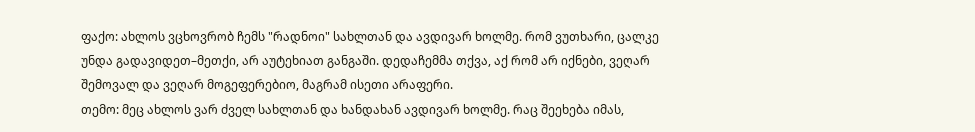ფაქო: ახლოს ვცხოვრობ ჩემს "რადნოი" სახლთან და ავდივარ ხოლმე. რომ ვუთხარი, ცალკე უნდა გადავიდეთ–მეთქი, არ აუტეხიათ განგაში. დედაჩემმა თქვა, აქ რომ არ იქნები, ვეღარ შემოვალ და ვეღარ მოგეფერებიო, მაგრამ ისეთი არაფერი.
თემო: მეც ახლოს ვარ ძველ სახლთან და ხანდახან ავდივარ ხოლმე. რაც შეეხება იმას,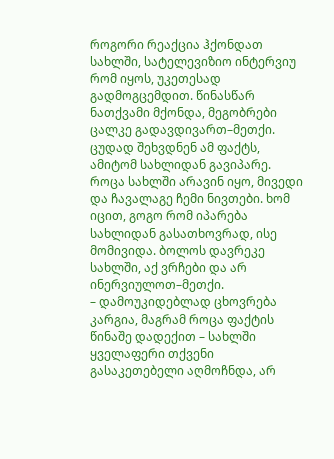როგორი რეაქცია ჰქონდათ სახლში, სატელევიზიო ინტერვიუ რომ იყოს, უკეთესად გადმოგცემდით. წინასწარ ნათქვამი მქონდა, მეგობრები ცალკე გადავდივართ–მეთქი. ცუდად შეხვდნენ ამ ფაქტს, ამიტომ სახლიდან გავიპარე. როცა სახლში არავინ იყო, მივედი და ჩავალაგე ჩემი ნივთები. ხომ იცით, გოგო რომ იპარება სახლიდან გასათხოვრად, ისე მომივიდა. ბოლოს დავრეკე სახლში, აქ ვრჩები და არ ინერვიულოთ–მეთქი.
– დამოუკიდებლად ცხოვრება კარგია, მაგრამ როცა ფაქტის წინაშე დადექით – სახლში ყველაფერი თქვენი გასაკეთებელი აღმოჩნდა, არ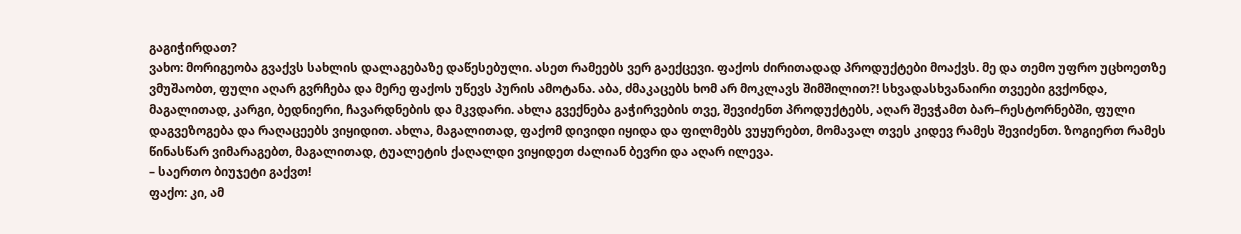გაგიჭირდათ?
ვახო: მორიგეობა გვაქვს სახლის დალაგებაზე დაწესებული. ასეთ რამეებს ვერ გაექცევი. ფაქოს ძირითადად პროდუქტები მოაქვს. მე და თემო უფრო უცხოეთზე ვმუშაობთ, ფული აღარ გვრჩება და მერე ფაქოს უწევს პურის ამოტანა. აბა, ძმაკაცებს ხომ არ მოკლავს შიმშილით?! სხვადასხვანაირი თვეები გვქონდა, მაგალითად, კარგი, ბედნიერი, ჩავარდნების და მკვდარი. ახლა გვექნება გაჭირვების თვე, შევიძენთ პროდუქტებს, აღარ შევჭამთ ბარ–რესტორნებში, ფული დაგვეზოგება და რაღაცეებს ვიყიდით. ახლა, მაგალითად, ფაქომ დივიდი იყიდა და ფილმებს ვუყურებთ, მომავალ თვეს კიდევ რამეს შევიძენთ. ზოგიერთ რამეს წინასწარ ვიმარაგებთ, მაგალითად, ტუალეტის ქაღალდი ვიყიდეთ ძალიან ბევრი და აღარ ილევა.
– საერთო ბიუჯეტი გაქვთ!
ფაქო: კი, ამ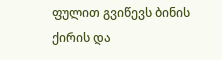ფულით გვიწევს ბინის ქირის და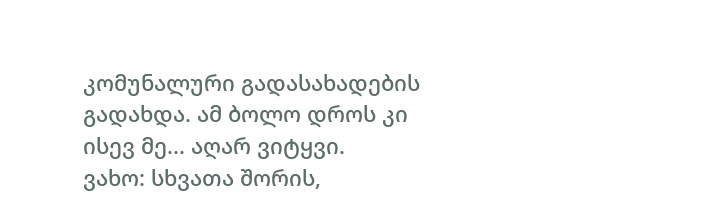კომუნალური გადასახადების გადახდა. ამ ბოლო დროს კი ისევ მე... აღარ ვიტყვი.
ვახო: სხვათა შორის,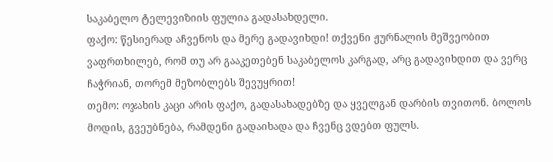საკაბელო ტელევიზიის ფულია გადასახდელი.
ფაქო: წესიერად აჩვენოს და მერე გადავიხდი! თქვენი ჟურნალის მეშვეობით ვაფრთხილებ, რომ თუ არ გააკეთებენ საკაბელოს კარგად, არც გადავიხდით და ვერც ჩაჭრიან, თორემ მეზობლებს შევუყრით!
თემო: ოჯახის კაცი არის ფაქო, გადასახადებზე და ყველგან დარბის თვითონ. ბოლოს მოდის, გვეუბნება, რამდენი გადაიხადა და ჩვენც ვდებთ ფულს.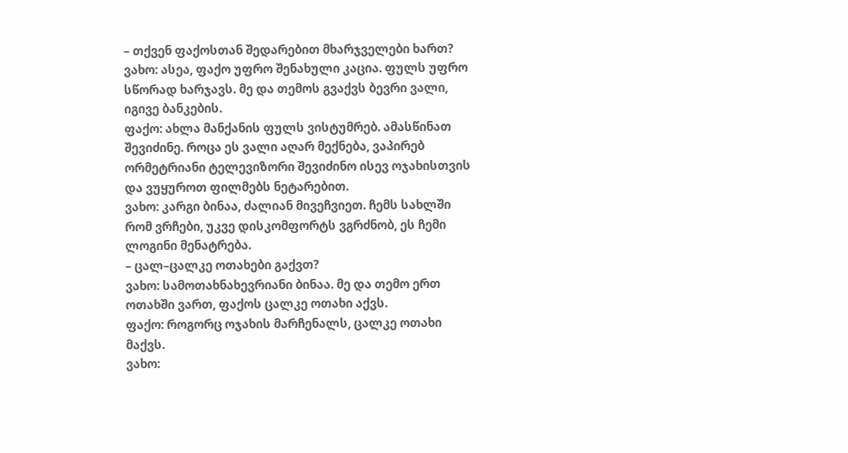– თქვენ ფაქოსთან შედარებით მხარჯველები ხართ?
ვახო: ასეა, ფაქო უფრო შენახული კაცია. ფულს უფრო სწორად ხარჯავს. მე და თემოს გვაქვს ბევრი ვალი, იგივე ბანკების.
ფაქო: ახლა მანქანის ფულს ვისტუმრებ. ამასწინათ შევიძინე. როცა ეს ვალი აღარ მექნება, ვაპირებ ორმეტრიანი ტელევიზორი შევიძინო ისევ ოჯახისთვის და ვუყუროთ ფილმებს ნეტარებით.
ვახო: კარგი ბინაა, ძალიან მივეჩვიეთ. ჩემს სახლში რომ ვრჩები, უკვე დისკომფორტს ვგრძნობ, ეს ჩემი ლოგინი მენატრება.
– ცალ–ცალკე ოთახები გაქვთ?
ვახო: სამოთახნახევრიანი ბინაა. მე და თემო ერთ ოთახში ვართ, ფაქოს ცალკე ოთახი აქვს.
ფაქო: როგორც ოჯახის მარჩენალს, ცალკე ოთახი მაქვს.
ვახო: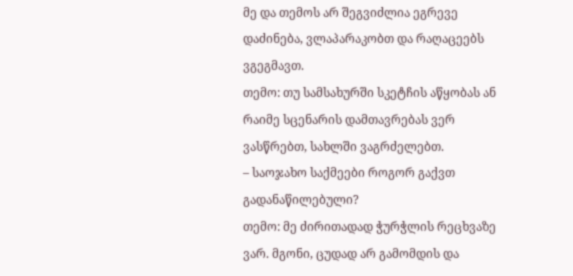მე და თემოს არ შეგვიძლია ეგრევე დაძინება, ვლაპარაკობთ და რაღაცეებს ვგეგმავთ.
თემო: თუ სამსახურში სკეტჩის აწყობას ან რაიმე სცენარის დამთავრებას ვერ ვასწრებთ, სახლში ვაგრძელებთ.
– საოჯახო საქმეები როგორ გაქვთ გადანაწილებული?
თემო: მე ძირითადად ჭურჭლის რეცხვაზე ვარ. მგონი, ცუდად არ გამომდის და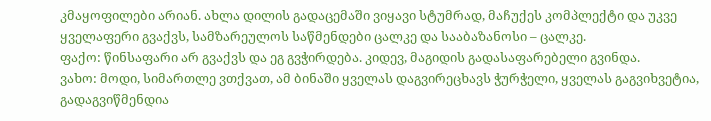კმაყოფილები არიან. ახლა დილის გადაცემაში ვიყავი სტუმრად, მაჩუქეს კომპლექტი და უკვე ყველაფერი გვაქვს, სამზარეულოს საწმენდები ცალკე და სააბაზანოსი – ცალკე.
ფაქო: წინსაფარი არ გვაქვს და ეგ გვჭირდება. კიდევ, მაგიდის გადასაფარებელი გვინდა.
ვახო: მოდი, სიმართლე ვთქვათ, ამ ბინაში ყველას დაგვირეცხავს ჭურჭელი, ყველას გაგვიხვეტია, გადაგვიწმენდია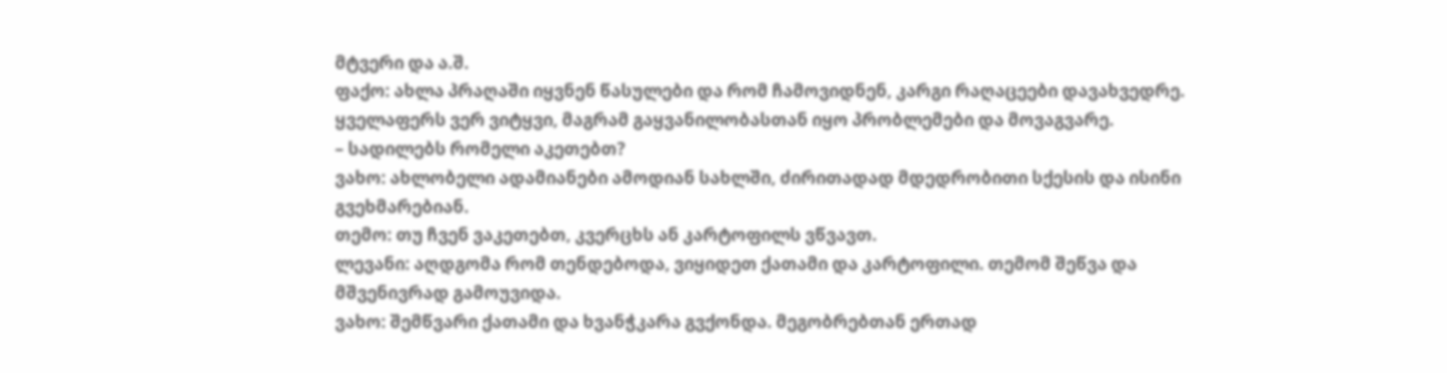მტვერი და ა.შ.
ფაქო: ახლა პრაღაში იყვნენ წასულები და რომ ჩამოვიდნენ, კარგი რაღაცეები დავახვედრე. ყველაფერს ვერ ვიტყვი, მაგრამ გაყვანილობასთან იყო პრობლემები და მოვაგვარე.
– სადილებს რომელი აკეთებთ?
ვახო: ახლობელი ადამიანები ამოდიან სახლში, ძირითადად მდედრობითი სქესის და ისინი გვეხმარებიან.
თემო: თუ ჩვენ ვაკეთებთ, კვერცხს ან კარტოფილს ვწვავთ.
ლევანი: აღდგომა რომ თენდებოდა, ვიყიდეთ ქათამი და კარტოფილი. თემომ შეწვა და მშვენივრად გამოუვიდა.
ვახო: შემწვარი ქათამი და ხვანჭკარა გვქონდა. მეგობრებთან ერთად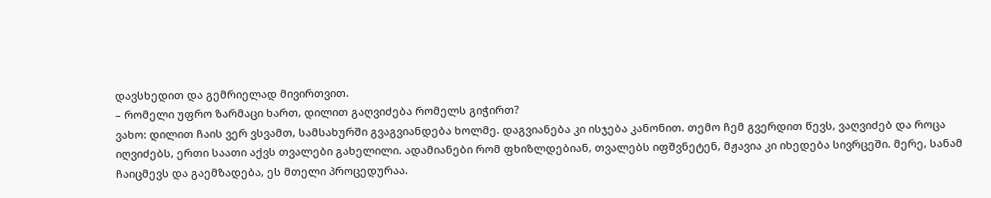დავსხედით და გემრიელად მივირთვით.
– რომელი უფრო ზარმაცი ხართ, დილით გაღვიძება რომელს გიჭირთ?
ვახო: დილით ჩაის ვერ ვსვამთ, სამსახურში გვაგვიანდება ხოლმე. დაგვიანება კი ისჯება კანონით. თემო ჩემ გვერდით წევს, ვაღვიძებ და როცა იღვიძებს, ერთი საათი აქვს თვალები გახელილი. ადამიანები რომ ფხიზლდებიან, თვალებს იფშვნეტენ, მჟავია კი იხედება სივრცეში. მერე, სანამ ჩაიცმევს და გაემზადება, ეს მთელი პროცედურაა.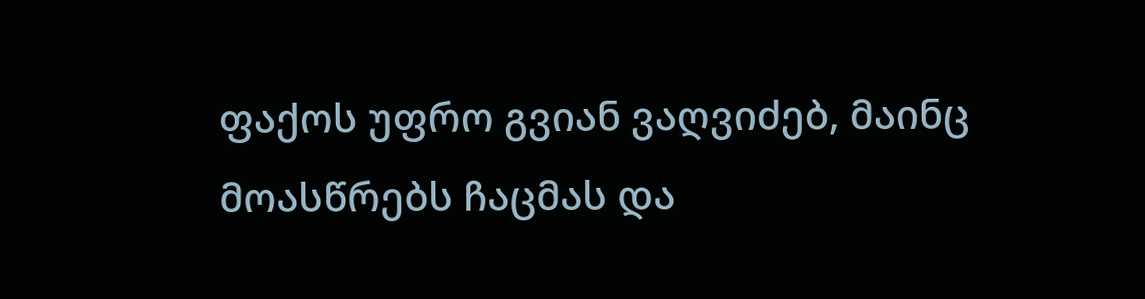ფაქოს უფრო გვიან ვაღვიძებ, მაინც მოასწრებს ჩაცმას და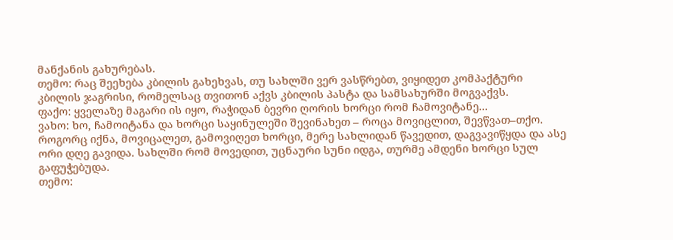მანქანის გახურებას.
თემო: რაც შეეხება კბილის გახეხვას, თუ სახლში ვერ ვასწრებთ, ვიყიდეთ კომპაქტური კბილის ჯაგრისი, რომელსაც თვითონ აქვს კბილის პასტა და სამსახურში მოგვაქვს.
ფაქო: ყველაზე მაგარი ის იყო, რაჭიდან ბევრი ღორის ხორცი რომ ჩამოვიტანე...
ვახო: ხო, ჩამოიტანა და ხორცი საყინულეში შევინახეთ – როცა მოვიცლით, შევწვათ–თქო. როგორც იქნა, მოვიცალეთ, გამოვიღეთ ხორცი, მერე სახლიდან წავედით, დაგვავიწყდა და ასე ორი დღე გავიდა. სახლში რომ მოვედით, უცნაური სუნი იდგა, თურმე ამდენი ხორცი სულ გაფუჭებუდა.
თემო: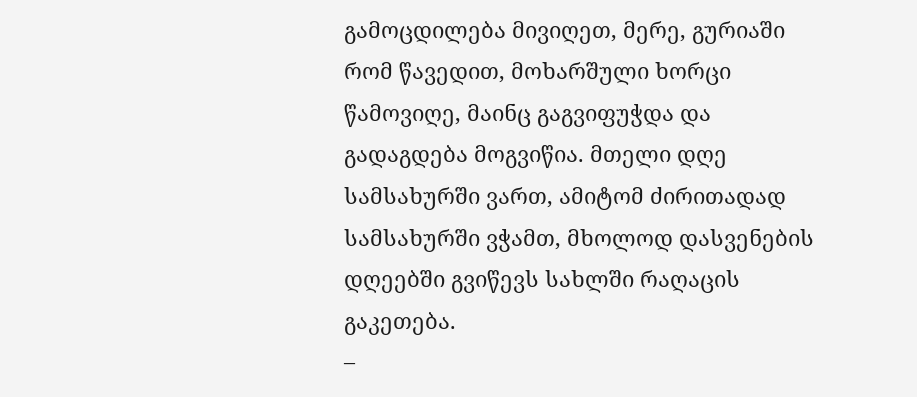გამოცდილება მივიღეთ, მერე, გურიაში რომ წავედით, მოხარშული ხორცი წამოვიღე, მაინც გაგვიფუჭდა და გადაგდება მოგვიწია. მთელი დღე სამსახურში ვართ, ამიტომ ძირითადად სამსახურში ვჭამთ, მხოლოდ დასვენების დღეებში გვიწევს სახლში რაღაცის გაკეთება.
–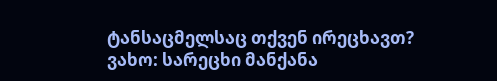ტანსაცმელსაც თქვენ ირეცხავთ?
ვახო: სარეცხი მანქანა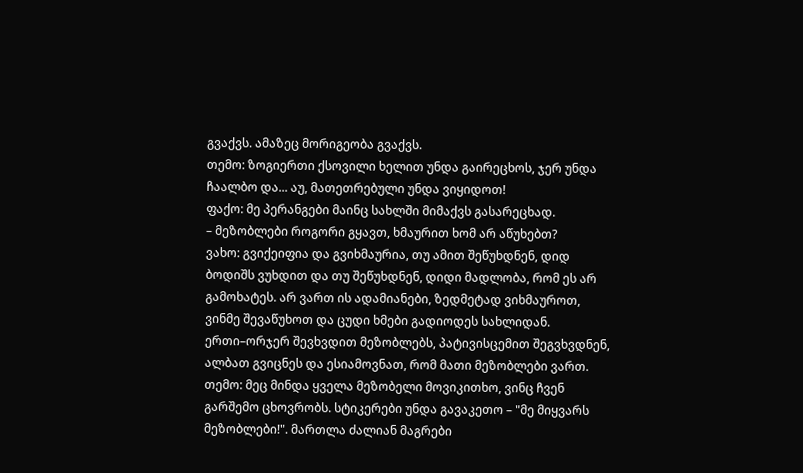გვაქვს. ამაზეც მორიგეობა გვაქვს.
თემო: ზოგიერთი ქსოვილი ხელით უნდა გაირეცხოს, ჯერ უნდა ჩაალბო და... აუ, მათეთრებული უნდა ვიყიდოთ!
ფაქო: მე პერანგები მაინც სახლში მიმაქვს გასარეცხად.
– მეზობლები როგორი გყავთ, ხმაურით ხომ არ აწუხებთ?
ვახო: გვიქეიფია და გვიხმაურია, თუ ამით შეწუხდნენ, დიდ ბოდიშს ვუხდით და თუ შეწუხდნენ, დიდი მადლობა, რომ ეს არ გამოხატეს. არ ვართ ის ადამიანები, ზედმეტად ვიხმაუროთ, ვინმე შევაწუხოთ და ცუდი ხმები გადიოდეს სახლიდან. ერთი–ორჯერ შევხვდით მეზობლებს, პატივისცემით შეგვხვდნენ, ალბათ გვიცნეს და ესიამოვნათ, რომ მათი მეზობლები ვართ.
თემო: მეც მინდა ყველა მეზობელი მოვიკითხო, ვინც ჩვენ გარშემო ცხოვრობს. სტიკერები უნდა გავაკეთო – "მე მიყვარს მეზობლები!". მართლა ძალიან მაგრები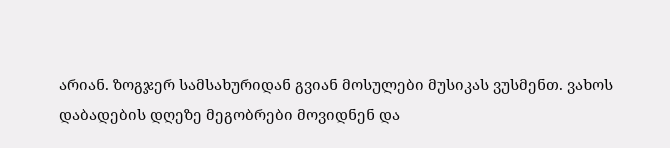არიან. ზოგჯერ სამსახურიდან გვიან მოსულები მუსიკას ვუსმენთ. ვახოს დაბადების დღეზე მეგობრები მოვიდნენ და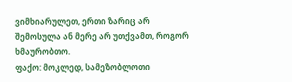ვიმხიარულეთ, ერთი ზარიც არ შემოსულა ან მერე არ უთქვამთ, როგორ ხმაურობთო.
ფაქო: მოკლედ, სამეზობლოთი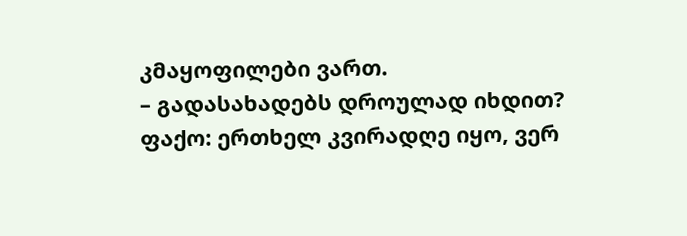კმაყოფილები ვართ.
– გადასახადებს დროულად იხდით?
ფაქო: ერთხელ კვირადღე იყო, ვერ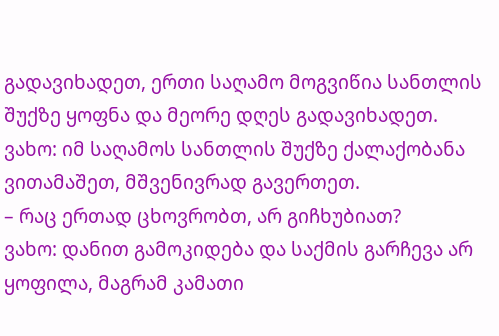გადავიხადეთ, ერთი საღამო მოგვიწია სანთლის შუქზე ყოფნა და მეორე დღეს გადავიხადეთ.
ვახო: იმ საღამოს სანთლის შუქზე ქალაქობანა ვითამაშეთ, მშვენივრად გავერთეთ.
– რაც ერთად ცხოვრობთ, არ გიჩხუბიათ?
ვახო: დანით გამოკიდება და საქმის გარჩევა არ ყოფილა, მაგრამ კამათი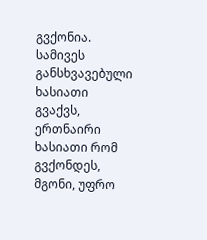გვქონია. სამივეს განსხვავებული ხასიათი გვაქვს, ერთნაირი ხასიათი რომ გვქონდეს, მგონი, უფრო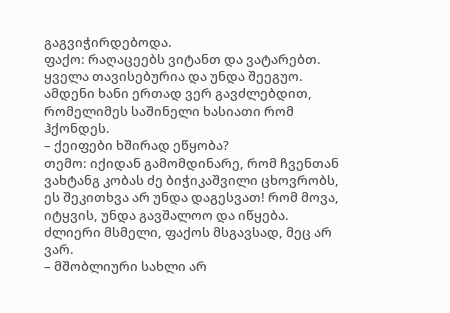გაგვიჭირდებოდა.
ფაქო: რაღაცეებს ვიტანთ და ვატარებთ. ყველა თავისებურია და უნდა შეეგუო. ამდენი ხანი ერთად ვერ გავძლებდით, რომელიმეს საშინელი ხასიათი რომ ჰქონდეს.
– ქეიფები ხშირად ეწყობა?
თემო: იქიდან გამომდინარე, რომ ჩვენთან ვახტანგ კობას ძე ბიჭიკაშვილი ცხოვრობს, ეს შეკითხვა არ უნდა დაგესვათ! რომ მოვა, იტყვის, უნდა გავშალოო და იწყება. ძლიერი მსმელი, ფაქოს მსგავსად, მეც არ ვარ.
– მშობლიური სახლი არ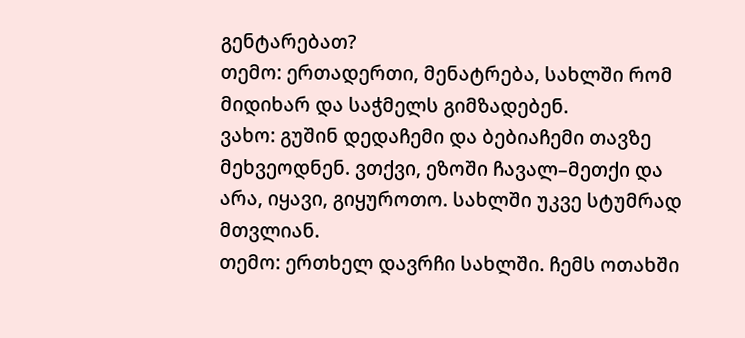გენტარებათ?
თემო: ერთადერთი, მენატრება, სახლში რომ მიდიხარ და საჭმელს გიმზადებენ.
ვახო: გუშინ დედაჩემი და ბებიაჩემი თავზე მეხვეოდნენ. ვთქვი, ეზოში ჩავალ–მეთქი და არა, იყავი, გიყუროთო. სახლში უკვე სტუმრად მთვლიან.
თემო: ერთხელ დავრჩი სახლში. ჩემს ოთახში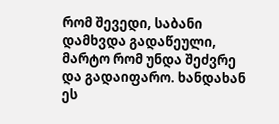რომ შევედი, საბანი დამხვდა გადაწეული, მარტო რომ უნდა შეძვრე და გადაიფარო. ხანდახან ეს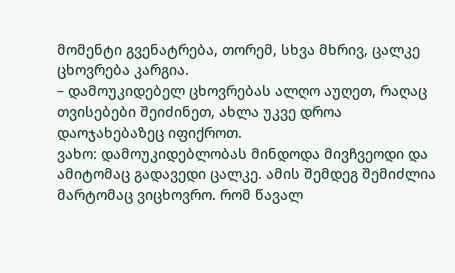მომენტი გვენატრება, თორემ, სხვა მხრივ, ცალკე ცხოვრება კარგია.
– დამოუკიდებელ ცხოვრებას ალღო აუღეთ, რაღაც თვისებები შეიძინეთ, ახლა უკვე დროა დაოჯახებაზეც იფიქროთ.
ვახო: დამოუკიდებლობას მინდოდა მივჩვეოდი და ამიტომაც გადავედი ცალკე. ამის შემდეგ შემიძლია მარტომაც ვიცხოვრო. რომ წავალ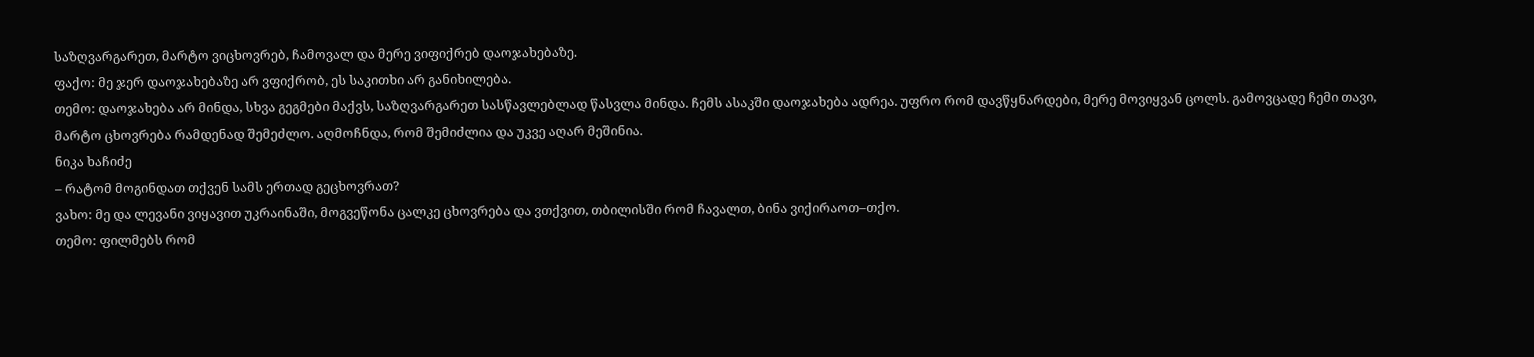საზღვარგარეთ, მარტო ვიცხოვრებ, ჩამოვალ და მერე ვიფიქრებ დაოჯახებაზე.
ფაქო: მე ჯერ დაოჯახებაზე არ ვფიქრობ, ეს საკითხი არ განიხილება.
თემო: დაოჯახება არ მინდა, სხვა გეგმები მაქვს, საზღვარგარეთ სასწავლებლად წასვლა მინდა. ჩემს ასაკში დაოჯახება ადრეა. უფრო რომ დავწყნარდები, მერე მოვიყვან ცოლს. გამოვცადე ჩემი თავი, მარტო ცხოვრება რამდენად შემეძლო. აღმოჩნდა, რომ შემიძლია და უკვე აღარ მეშინია.
ნიკა ხაჩიძე
– რატომ მოგინდათ თქვენ სამს ერთად გეცხოვრათ?
ვახო: მე და ლევანი ვიყავით უკრაინაში, მოგვეწონა ცალკე ცხოვრება და ვთქვით, თბილისში რომ ჩავალთ, ბინა ვიქირაოთ–თქო.
თემო: ფილმებს რომ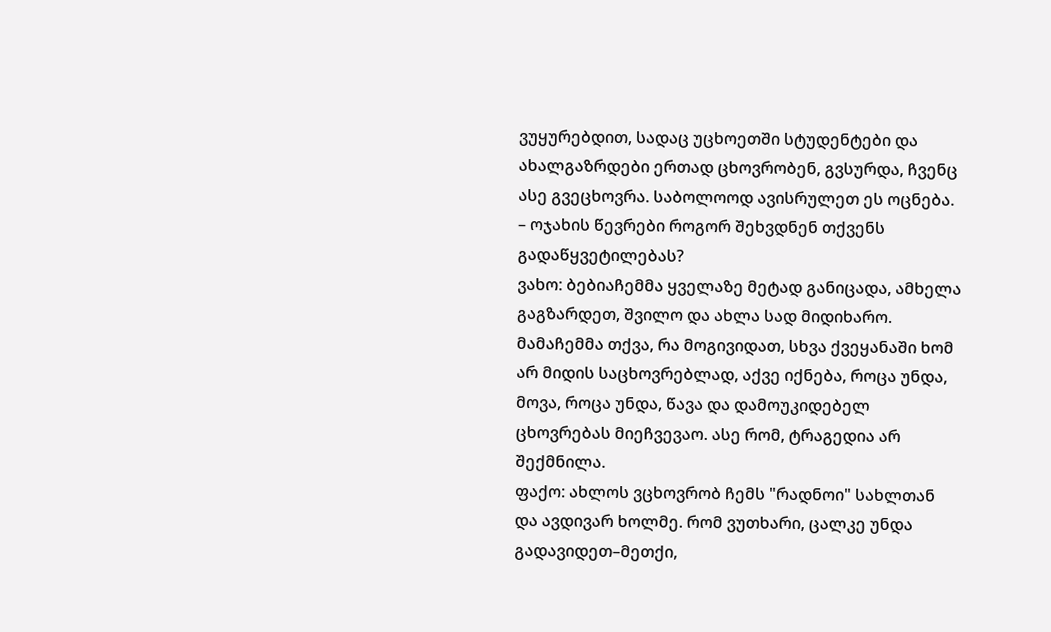ვუყურებდით, სადაც უცხოეთში სტუდენტები და ახალგაზრდები ერთად ცხოვრობენ, გვსურდა, ჩვენც ასე გვეცხოვრა. საბოლოოდ ავისრულეთ ეს ოცნება.
– ოჯახის წევრები როგორ შეხვდნენ თქვენს გადაწყვეტილებას?
ვახო: ბებიაჩემმა ყველაზე მეტად განიცადა, ამხელა გაგზარდეთ, შვილო და ახლა სად მიდიხარო. მამაჩემმა თქვა, რა მოგივიდათ, სხვა ქვეყანაში ხომ არ მიდის საცხოვრებლად, აქვე იქნება, როცა უნდა, მოვა, როცა უნდა, წავა და დამოუკიდებელ ცხოვრებას მიეჩვევაო. ასე რომ, ტრაგედია არ შექმნილა.
ფაქო: ახლოს ვცხოვრობ ჩემს "რადნოი" სახლთან და ავდივარ ხოლმე. რომ ვუთხარი, ცალკე უნდა გადავიდეთ–მეთქი,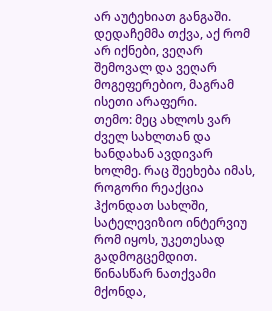არ აუტეხიათ განგაში. დედაჩემმა თქვა, აქ რომ არ იქნები, ვეღარ შემოვალ და ვეღარ მოგეფერებიო, მაგრამ ისეთი არაფერი.
თემო: მეც ახლოს ვარ ძველ სახლთან და ხანდახან ავდივარ ხოლმე. რაც შეეხება იმას, როგორი რეაქცია ჰქონდათ სახლში, სატელევიზიო ინტერვიუ რომ იყოს, უკეთესად გადმოგცემდით. წინასწარ ნათქვამი მქონდა,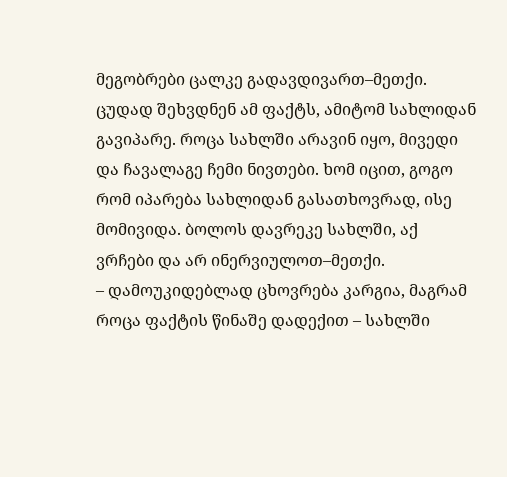მეგობრები ცალკე გადავდივართ–მეთქი. ცუდად შეხვდნენ ამ ფაქტს, ამიტომ სახლიდან გავიპარე. როცა სახლში არავინ იყო, მივედი და ჩავალაგე ჩემი ნივთები. ხომ იცით, გოგო რომ იპარება სახლიდან გასათხოვრად, ისე მომივიდა. ბოლოს დავრეკე სახლში, აქ ვრჩები და არ ინერვიულოთ–მეთქი.
– დამოუკიდებლად ცხოვრება კარგია, მაგრამ როცა ფაქტის წინაშე დადექით – სახლში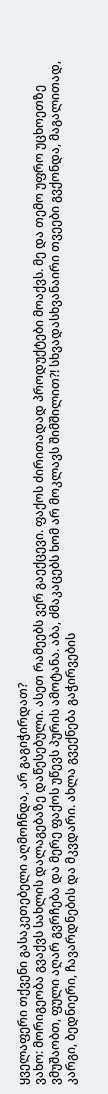ყველაფერი თქვენი გასაკეთებელი აღმოჩნდა, არ გაგიჭირდათ?
ვახო: მორიგეობა გვაქვს სახლის დალაგებაზე დაწესებული. ასეთ რამეებს ვერ გაექცევი. ფაქოს ძირითადად პროდუქტები მოაქვს. მე და თემო უფრო უცხოეთზე ვმუშაობთ, ფული აღარ გვრჩება და მერე ფაქოს უწევს პურის ამოტანა. აბა, ძმაკაცებს ხომ არ მოკლავს შიმშილით?! სხვადასხვანაირი თვეები გვქონდა, მაგალითად, კარგი, ბედნიერი, ჩავარდნების და მკვდარი. ახლა გვექნება გაჭირვების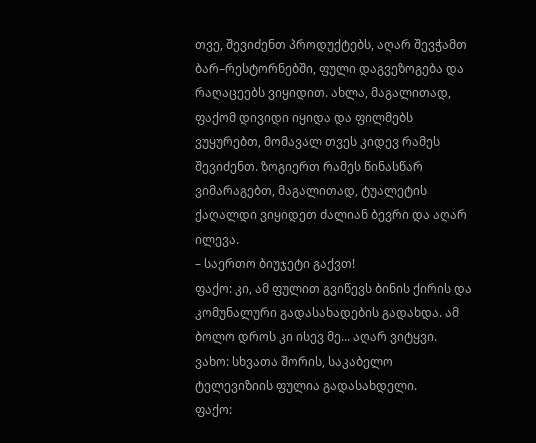თვე, შევიძენთ პროდუქტებს, აღარ შევჭამთ ბარ–რესტორნებში, ფული დაგვეზოგება და რაღაცეებს ვიყიდით. ახლა, მაგალითად, ფაქომ დივიდი იყიდა და ფილმებს ვუყურებთ, მომავალ თვეს კიდევ რამეს შევიძენთ. ზოგიერთ რამეს წინასწარ ვიმარაგებთ, მაგალითად, ტუალეტის ქაღალდი ვიყიდეთ ძალიან ბევრი და აღარ ილევა.
– საერთო ბიუჯეტი გაქვთ!
ფაქო: კი, ამ ფულით გვიწევს ბინის ქირის და კომუნალური გადასახადების გადახდა. ამ ბოლო დროს კი ისევ მე... აღარ ვიტყვი.
ვახო: სხვათა შორის, საკაბელო ტელევიზიის ფულია გადასახდელი.
ფაქო: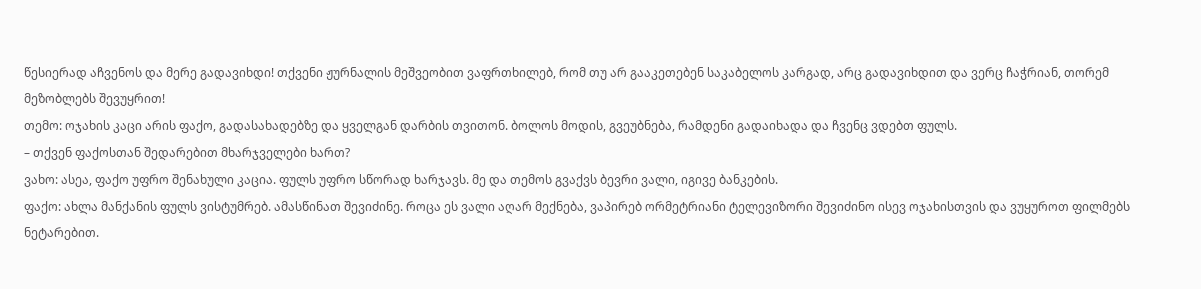წესიერად აჩვენოს და მერე გადავიხდი! თქვენი ჟურნალის მეშვეობით ვაფრთხილებ, რომ თუ არ გააკეთებენ საკაბელოს კარგად, არც გადავიხდით და ვერც ჩაჭრიან, თორემ მეზობლებს შევუყრით!
თემო: ოჯახის კაცი არის ფაქო, გადასახადებზე და ყველგან დარბის თვითონ. ბოლოს მოდის, გვეუბნება, რამდენი გადაიხადა და ჩვენც ვდებთ ფულს.
– თქვენ ფაქოსთან შედარებით მხარჯველები ხართ?
ვახო: ასეა, ფაქო უფრო შენახული კაცია. ფულს უფრო სწორად ხარჯავს. მე და თემოს გვაქვს ბევრი ვალი, იგივე ბანკების.
ფაქო: ახლა მანქანის ფულს ვისტუმრებ. ამასწინათ შევიძინე. როცა ეს ვალი აღარ მექნება, ვაპირებ ორმეტრიანი ტელევიზორი შევიძინო ისევ ოჯახისთვის და ვუყუროთ ფილმებს ნეტარებით.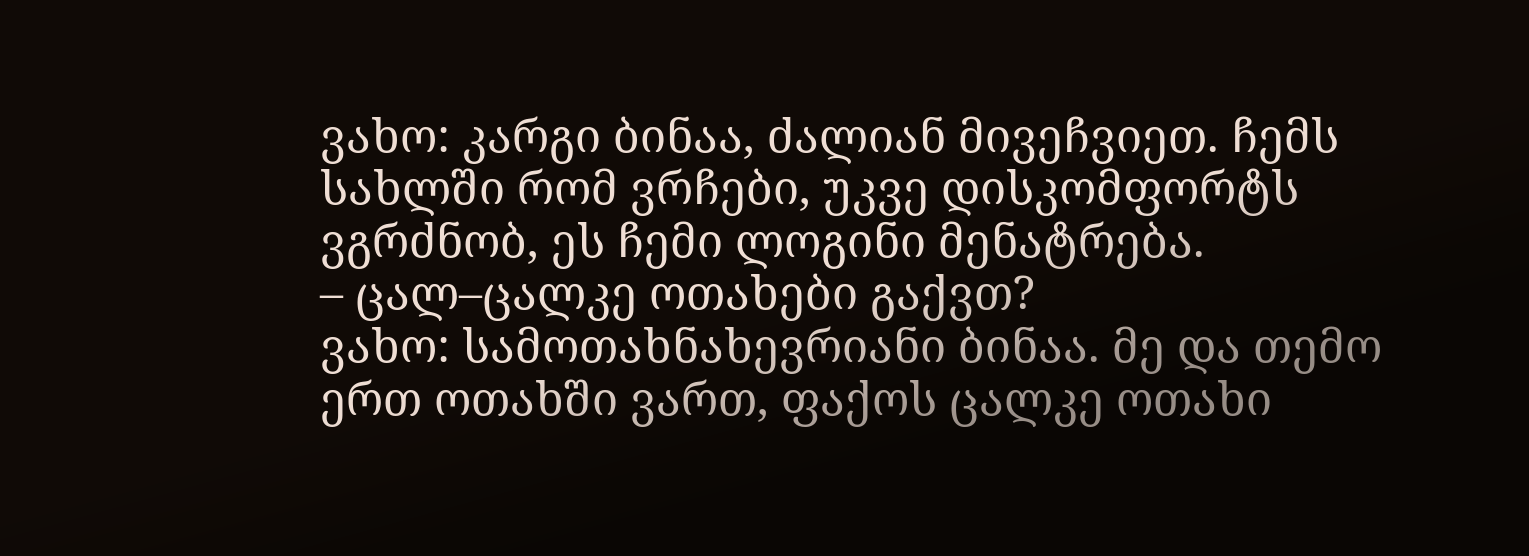ვახო: კარგი ბინაა, ძალიან მივეჩვიეთ. ჩემს სახლში რომ ვრჩები, უკვე დისკომფორტს ვგრძნობ, ეს ჩემი ლოგინი მენატრება.
– ცალ–ცალკე ოთახები გაქვთ?
ვახო: სამოთახნახევრიანი ბინაა. მე და თემო ერთ ოთახში ვართ, ფაქოს ცალკე ოთახი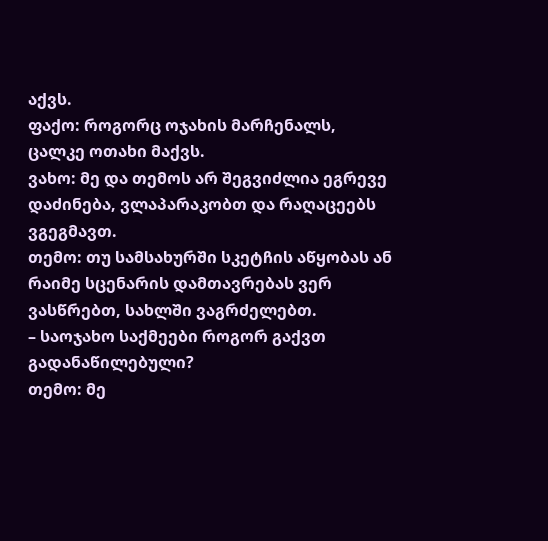აქვს.
ფაქო: როგორც ოჯახის მარჩენალს, ცალკე ოთახი მაქვს.
ვახო: მე და თემოს არ შეგვიძლია ეგრევე დაძინება, ვლაპარაკობთ და რაღაცეებს ვგეგმავთ.
თემო: თუ სამსახურში სკეტჩის აწყობას ან რაიმე სცენარის დამთავრებას ვერ ვასწრებთ, სახლში ვაგრძელებთ.
– საოჯახო საქმეები როგორ გაქვთ გადანაწილებული?
თემო: მე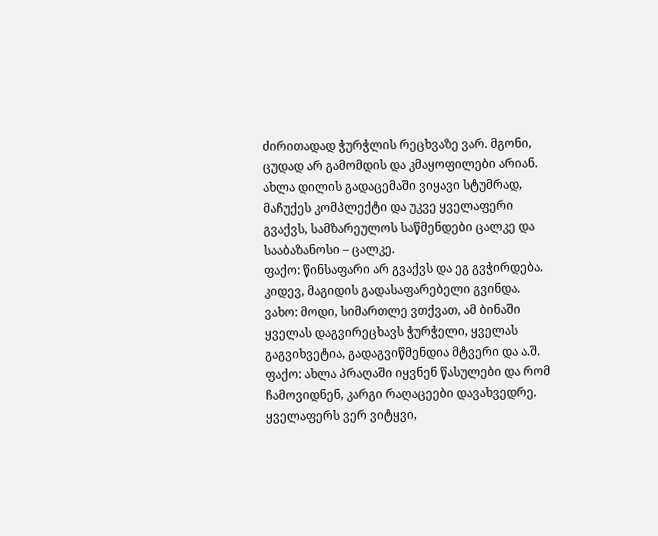ძირითადად ჭურჭლის რეცხვაზე ვარ. მგონი, ცუდად არ გამომდის და კმაყოფილები არიან. ახლა დილის გადაცემაში ვიყავი სტუმრად, მაჩუქეს კომპლექტი და უკვე ყველაფერი გვაქვს, სამზარეულოს საწმენდები ცალკე და სააბაზანოსი – ცალკე.
ფაქო: წინსაფარი არ გვაქვს და ეგ გვჭირდება. კიდევ, მაგიდის გადასაფარებელი გვინდა.
ვახო: მოდი, სიმართლე ვთქვათ, ამ ბინაში ყველას დაგვირეცხავს ჭურჭელი, ყველას გაგვიხვეტია, გადაგვიწმენდია მტვერი და ა.შ.
ფაქო: ახლა პრაღაში იყვნენ წასულები და რომ ჩამოვიდნენ, კარგი რაღაცეები დავახვედრე. ყველაფერს ვერ ვიტყვი,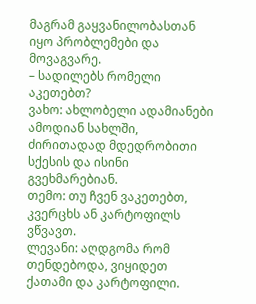მაგრამ გაყვანილობასთან იყო პრობლემები და მოვაგვარე.
– სადილებს რომელი აკეთებთ?
ვახო: ახლობელი ადამიანები ამოდიან სახლში, ძირითადად მდედრობითი სქესის და ისინი გვეხმარებიან.
თემო: თუ ჩვენ ვაკეთებთ, კვერცხს ან კარტოფილს ვწვავთ.
ლევანი: აღდგომა რომ თენდებოდა, ვიყიდეთ ქათამი და კარტოფილი.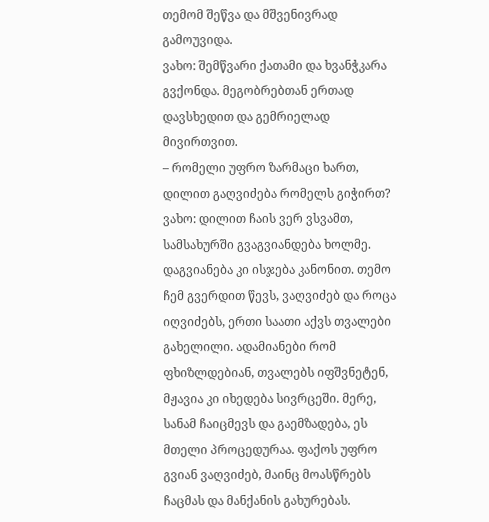თემომ შეწვა და მშვენივრად გამოუვიდა.
ვახო: შემწვარი ქათამი და ხვანჭკარა გვქონდა. მეგობრებთან ერთად დავსხედით და გემრიელად მივირთვით.
– რომელი უფრო ზარმაცი ხართ, დილით გაღვიძება რომელს გიჭირთ?
ვახო: დილით ჩაის ვერ ვსვამთ, სამსახურში გვაგვიანდება ხოლმე. დაგვიანება კი ისჯება კანონით. თემო ჩემ გვერდით წევს, ვაღვიძებ და როცა იღვიძებს, ერთი საათი აქვს თვალები გახელილი. ადამიანები რომ ფხიზლდებიან, თვალებს იფშვნეტენ, მჟავია კი იხედება სივრცეში. მერე, სანამ ჩაიცმევს და გაემზადება, ეს მთელი პროცედურაა. ფაქოს უფრო გვიან ვაღვიძებ, მაინც მოასწრებს ჩაცმას და მანქანის გახურებას.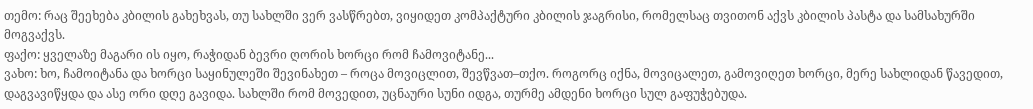თემო: რაც შეეხება კბილის გახეხვას, თუ სახლში ვერ ვასწრებთ, ვიყიდეთ კომპაქტური კბილის ჯაგრისი, რომელსაც თვითონ აქვს კბილის პასტა და სამსახურში მოგვაქვს.
ფაქო: ყველაზე მაგარი ის იყო, რაჭიდან ბევრი ღორის ხორცი რომ ჩამოვიტანე...
ვახო: ხო, ჩამოიტანა და ხორცი საყინულეში შევინახეთ – როცა მოვიცლით, შევწვათ–თქო. როგორც იქნა, მოვიცალეთ, გამოვიღეთ ხორცი, მერე სახლიდან წავედით, დაგვავიწყდა და ასე ორი დღე გავიდა. სახლში რომ მოვედით, უცნაური სუნი იდგა, თურმე ამდენი ხორცი სულ გაფუჭებუდა.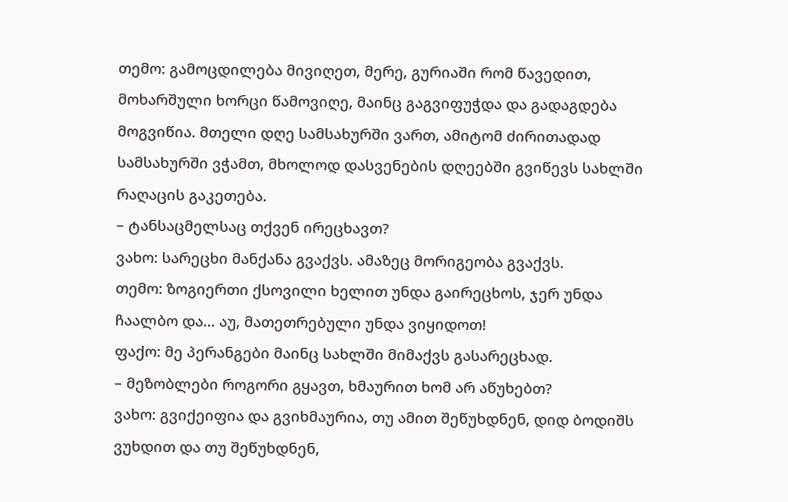თემო: გამოცდილება მივიღეთ, მერე, გურიაში რომ წავედით, მოხარშული ხორცი წამოვიღე, მაინც გაგვიფუჭდა და გადაგდება მოგვიწია. მთელი დღე სამსახურში ვართ, ამიტომ ძირითადად სამსახურში ვჭამთ, მხოლოდ დასვენების დღეებში გვიწევს სახლში რაღაცის გაკეთება.
– ტანსაცმელსაც თქვენ ირეცხავთ?
ვახო: სარეცხი მანქანა გვაქვს. ამაზეც მორიგეობა გვაქვს.
თემო: ზოგიერთი ქსოვილი ხელით უნდა გაირეცხოს, ჯერ უნდა ჩაალბო და... აუ, მათეთრებული უნდა ვიყიდოთ!
ფაქო: მე პერანგები მაინც სახლში მიმაქვს გასარეცხად.
– მეზობლები როგორი გყავთ, ხმაურით ხომ არ აწუხებთ?
ვახო: გვიქეიფია და გვიხმაურია, თუ ამით შეწუხდნენ, დიდ ბოდიშს ვუხდით და თუ შეწუხდნენ,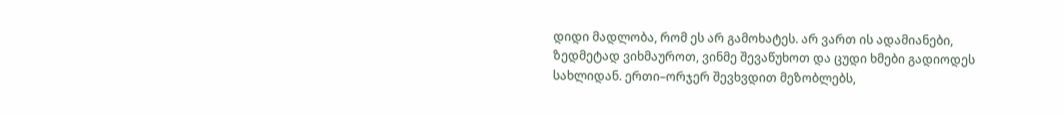დიდი მადლობა, რომ ეს არ გამოხატეს. არ ვართ ის ადამიანები, ზედმეტად ვიხმაუროთ, ვინმე შევაწუხოთ და ცუდი ხმები გადიოდეს სახლიდან. ერთი–ორჯერ შევხვდით მეზობლებს,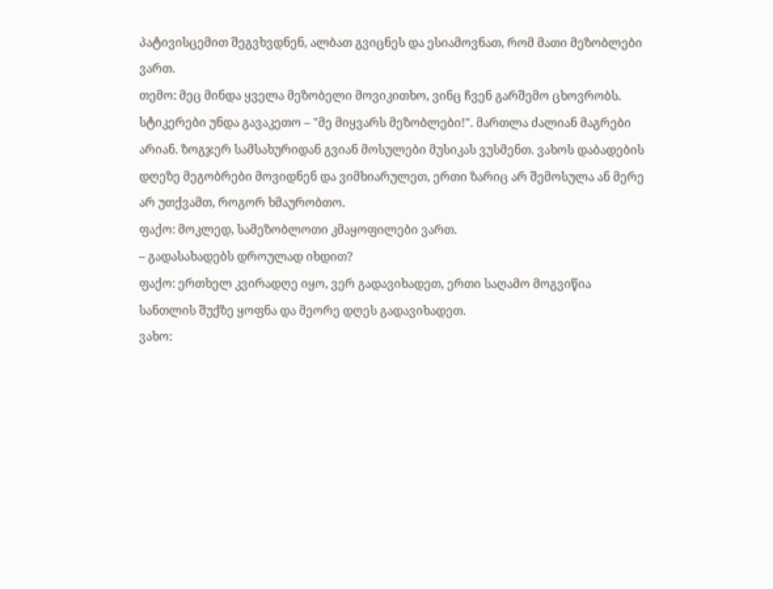პატივისცემით შეგვხვდნენ, ალბათ გვიცნეს და ესიამოვნათ, რომ მათი მეზობლები ვართ.
თემო: მეც მინდა ყველა მეზობელი მოვიკითხო, ვინც ჩვენ გარშემო ცხოვრობს. სტიკერები უნდა გავაკეთო – "მე მიყვარს მეზობლები!". მართლა ძალიან მაგრები არიან. ზოგჯერ სამსახურიდან გვიან მოსულები მუსიკას ვუსმენთ. ვახოს დაბადების დღეზე მეგობრები მოვიდნენ და ვიმხიარულეთ, ერთი ზარიც არ შემოსულა ან მერე არ უთქვამთ, როგორ ხმაურობთო.
ფაქო: მოკლედ, სამეზობლოთი კმაყოფილები ვართ.
– გადასახადებს დროულად იხდით?
ფაქო: ერთხელ კვირადღე იყო, ვერ გადავიხადეთ, ერთი საღამო მოგვიწია სანთლის შუქზე ყოფნა და მეორე დღეს გადავიხადეთ.
ვახო: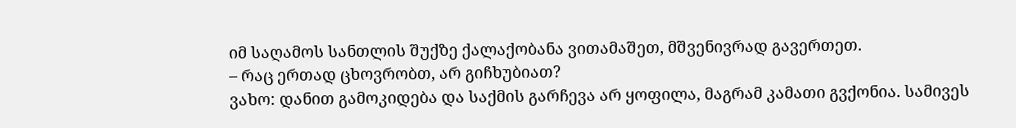იმ საღამოს სანთლის შუქზე ქალაქობანა ვითამაშეთ, მშვენივრად გავერთეთ.
– რაც ერთად ცხოვრობთ, არ გიჩხუბიათ?
ვახო: დანით გამოკიდება და საქმის გარჩევა არ ყოფილა, მაგრამ კამათი გვქონია. სამივეს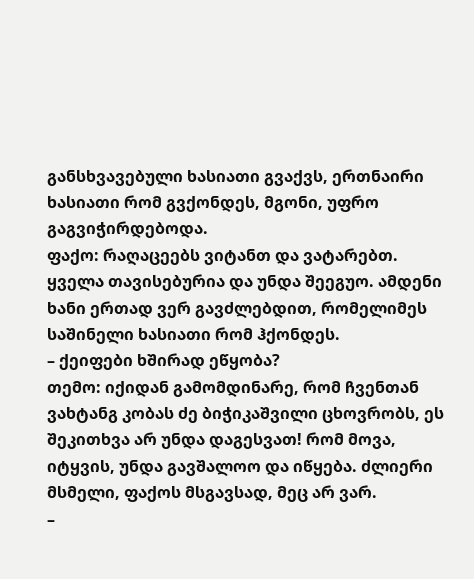განსხვავებული ხასიათი გვაქვს, ერთნაირი ხასიათი რომ გვქონდეს, მგონი, უფრო გაგვიჭირდებოდა.
ფაქო: რაღაცეებს ვიტანთ და ვატარებთ. ყველა თავისებურია და უნდა შეეგუო. ამდენი ხანი ერთად ვერ გავძლებდით, რომელიმეს საშინელი ხასიათი რომ ჰქონდეს.
– ქეიფები ხშირად ეწყობა?
თემო: იქიდან გამომდინარე, რომ ჩვენთან ვახტანგ კობას ძე ბიჭიკაშვილი ცხოვრობს, ეს შეკითხვა არ უნდა დაგესვათ! რომ მოვა, იტყვის, უნდა გავშალოო და იწყება. ძლიერი მსმელი, ფაქოს მსგავსად, მეც არ ვარ.
–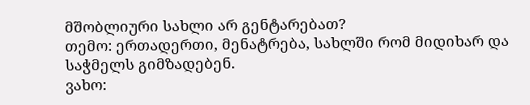მშობლიური სახლი არ გენტარებათ?
თემო: ერთადერთი, მენატრება, სახლში რომ მიდიხარ და საჭმელს გიმზადებენ.
ვახო: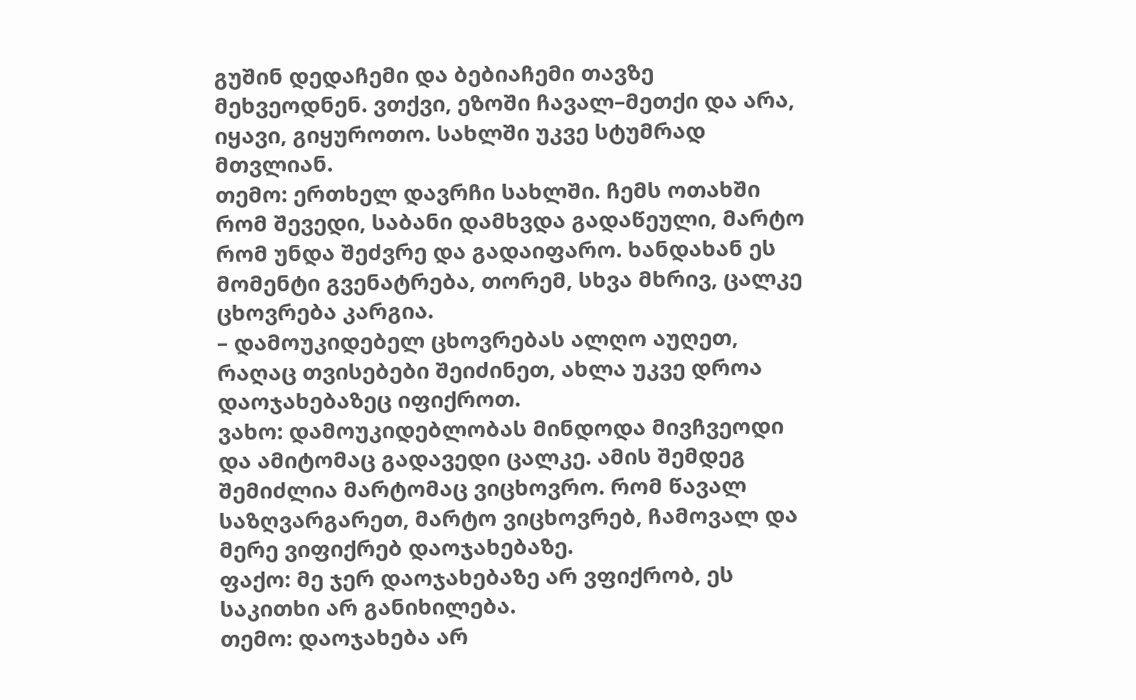გუშინ დედაჩემი და ბებიაჩემი თავზე მეხვეოდნენ. ვთქვი, ეზოში ჩავალ–მეთქი და არა, იყავი, გიყუროთო. სახლში უკვე სტუმრად მთვლიან.
თემო: ერთხელ დავრჩი სახლში. ჩემს ოთახში რომ შევედი, საბანი დამხვდა გადაწეული, მარტო რომ უნდა შეძვრე და გადაიფარო. ხანდახან ეს მომენტი გვენატრება, თორემ, სხვა მხრივ, ცალკე ცხოვრება კარგია.
– დამოუკიდებელ ცხოვრებას ალღო აუღეთ, რაღაც თვისებები შეიძინეთ, ახლა უკვე დროა დაოჯახებაზეც იფიქროთ.
ვახო: დამოუკიდებლობას მინდოდა მივჩვეოდი და ამიტომაც გადავედი ცალკე. ამის შემდეგ შემიძლია მარტომაც ვიცხოვრო. რომ წავალ საზღვარგარეთ, მარტო ვიცხოვრებ, ჩამოვალ და მერე ვიფიქრებ დაოჯახებაზე.
ფაქო: მე ჯერ დაოჯახებაზე არ ვფიქრობ, ეს საკითხი არ განიხილება.
თემო: დაოჯახება არ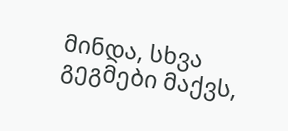მინდა, სხვა გეგმები მაქვს,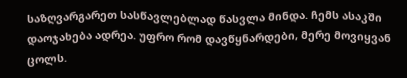საზღვარგარეთ სასწავლებლად წასვლა მინდა. ჩემს ასაკში დაოჯახება ადრეა. უფრო რომ დავწყნარდები, მერე მოვიყვან ცოლს.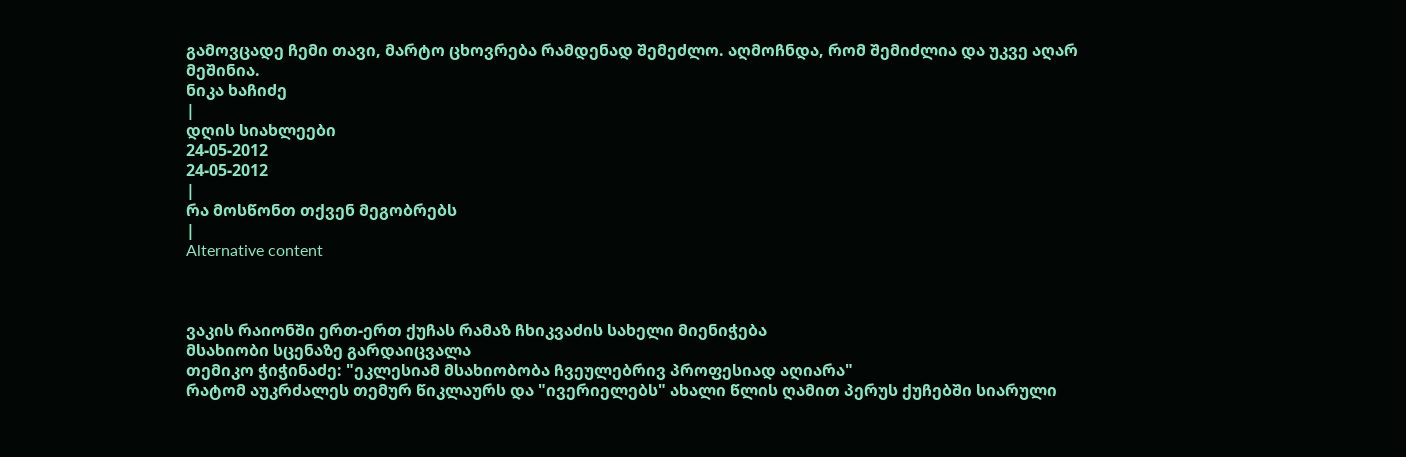გამოვცადე ჩემი თავი, მარტო ცხოვრება რამდენად შემეძლო. აღმოჩნდა, რომ შემიძლია და უკვე აღარ მეშინია.
ნიკა ხაჩიძე
|
დღის სიახლეები
24-05-2012
24-05-2012
|
რა მოსწონთ თქვენ მეგობრებს
|
Alternative content



ვაკის რაიონში ერთ-ერთ ქუჩას რამაზ ჩხიკვაძის სახელი მიენიჭება
მსახიობი სცენაზე გარდაიცვალა
თემიკო ჭიჭინაძე: "ეკლესიამ მსახიობობა ჩვეულებრივ პროფესიად აღიარა"
რატომ აუკრძალეს თემურ წიკლაურს და "ივერიელებს" ახალი წლის ღამით პერუს ქუჩებში სიარული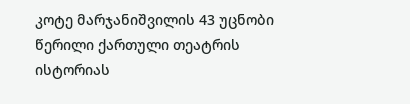კოტე მარჯანიშვილის 43 უცნობი წერილი ქართული თეატრის ისტორიას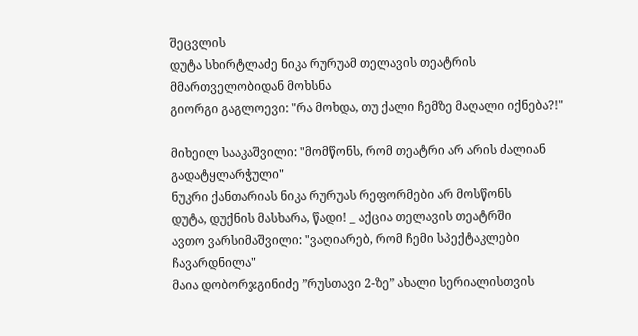შეცვლის
დუტა სხირტლაძე ნიკა რურუამ თელავის თეატრის მმართველობიდან მოხსნა
გიორგი გაგლოევი: "რა მოხდა, თუ ქალი ჩემზე მაღალი იქნება?!"

მიხეილ სააკაშვილი: "მომწონს, რომ თეატრი არ არის ძალიან გადატყლარჭული"
ნუკრი ქანთარიას ნიკა რურუას რეფორმები არ მოსწონს
დუტა, დუქნის მასხარა, წადი! _ აქცია თელავის თეატრში
ავთო ვარსიმაშვილი: "ვაღიარებ, რომ ჩემი სპექტაკლები ჩავარდნილა"
მაია დობორჯგინიძე ”რუსთავი 2-ზე” ახალი სერიალისთვის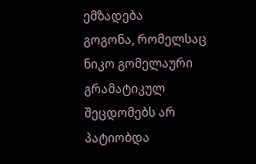ემზადება
გოგონა, რომელსაც ნიკო გომელაური გრამატიკულ შეცდომებს არ პატიობდა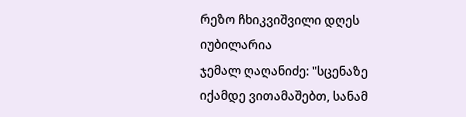რეზო ჩხიკვიშვილი დღეს იუბილარია
ჯემალ ღაღანიძე: "სცენაზე იქამდე ვითამაშებთ, სანამ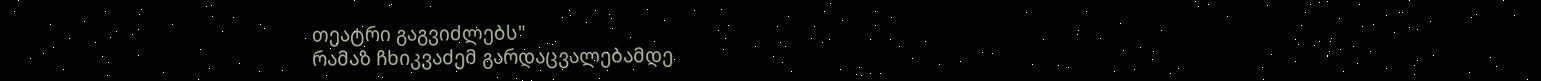თეატრი გაგვიძლებს"
რამაზ ჩხიკვაძემ გარდაცვალებამდე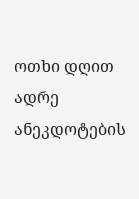ოთხი დღით ადრე ანეკდოტების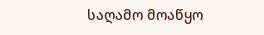საღამო მოაწყო